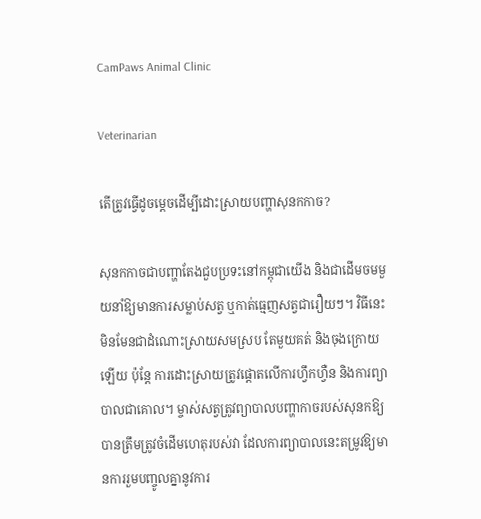CamPaws Animal Clinic

Veterinarian

តើត្រូវធ្វើដូចម្តេចដើម្បីដោះស្រាយបញ្ហាសុនកកាច?

សុនកកាចជាបញ្ហាតែងជួបប្រទះនៅកម្ពុជាយើង និងជាដើមចមមួយនាំឱ្យមានការសម្លាប់សត្វ ឬកាត់ធ្មេញសត្វជារឿយៗ។ វិធីនេះមិនមែនជាដំណោះស្រាយសមស្រប តែមួយគត់ និងចុងក្រោយឡើយ ប៉ុន្តែ ការដោះស្រាយត្រូវផ្តោតលើការហ្វឹកហ្វឺន និងការព្យាបាលជាគោល។ ម្ចាស់សត្វត្រូវព្យាបាលបញ្ហាកាចរបស់សុនកឱ្យបានត្រឹមត្រូវចំដើមហេតុរបស់វា ដែលការព្យាបាលនេះតម្រូវឱ្យមានការរួមបញ្ចូលគ្នានូវការ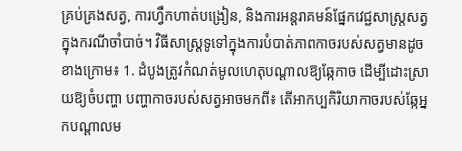គ្រប់គ្រងសត្វ, ការហ្វឹកហាត់បង្រៀន, និងការអន្តរាគមន៍ផ្នែកវេជ្ជសាស្ត្រសត្វក្នុងករណីចាំបាច់។ វិធីសាស្រ្តទូទៅក្នុងការបំបាត់ភាពកាចរបស់សត្វមានដូចខាងក្រោម៖ 1. ដំបូងត្រូវកំណត់មូលហេតុបណ្តាលឱ្យឆ្កែកាច ដើម្បីដោះស្រាយឱ្យចំបញ្ហា បញ្ហាកាចរបស់សត្វអាចមកពី៖ តើអាកប្បកិរិយាកាចរបស់ឆ្កែអ្នកបណ្តាលម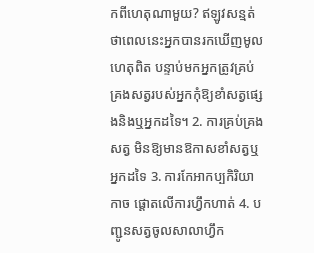កពីហេតុណាមួយ? ឥឡូវសន្មត់ថាពេលនេះអ្នកបានរកឃើញមូលហេតុពិត បន្ទាប់មកអ្នកត្រូវគ្រប់គ្រងសត្វរបស់អ្នកកុំឱ្យខាំសត្វផ្សេងនិងឬអ្នកដទៃ។ 2. ការគ្រប់គ្រងសត្វ មិនឱ្យមានឱកាសខាំសត្វឬអ្នកដទៃ 3. ការកែអាកប្បកិរិយាកាច ផ្តោតលើការហ្វឹកហាត់ 4. បញ្ជូនសត្វចូលសាលាហ្វឹក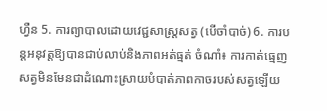ហ្វឺន 5. ការព្យាបាលដោយវេជ្ជសាស្ត្រសត្វ (បើចាំបាច់) 6. ការបន្តអនុវត្តឱ្យបានជាប់លាប់និងភាពអត់ធ្មត់ ចំណាំ៖ ការកាត់ធ្មេញសត្វមិនមែនជាដំណោះស្រាយបំបាត់ភាពកាចរបស់សត្វឡើយ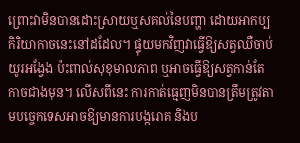ព្រោះវាមិនបានដោះស្រាយឬសគល់នៃបញ្ហា ដោយអាកប្បកិរិយាកាចនេះនៅដដែល។ ផ្ទុយមកវិញវាធ្វើឱ្យសត្វឈឺចាប់យូរអង្វែង ប៉ះពាល់សុខុមាលភាព ឬអាចធ្វើឱ្យសត្វកាន់តែកាចជាងមុន។ លើសពីនេះ ការកាត់ធ្មេញមិនបានត្រឹមត្រូវតាមបច្ចេកទេសអាចឱ្យមានការបង្ករោគ និងប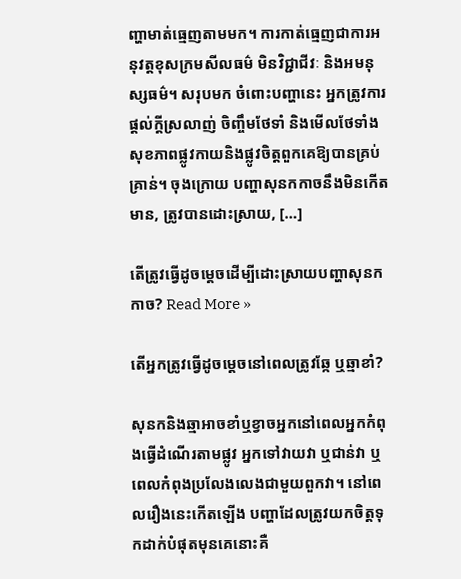ញ្ហាមាត់ធ្មេញតាមមក។ ការកាត់ធ្មេញជាការអនុវត្តខុសក្រមសីលធម៌ មិនវិជ្ជាជីវៈ និងអមនុស្សធម៌។ សរុបមក ចំពោះបញ្ហានេះ អ្នកត្រូវការផ្តល់ក្តីស្រលាញ់ ចិញ្ចឹមថែទាំ និងមើលថែទាំងសុខភាពផ្លូវកាយនិងផ្លូវចិត្តពួកគេឱ្យបានគ្រប់គ្រាន់។ ចុងក្រោយ បញ្ហាសុនកកាចនឹងមិនកើតមាន, ត្រូវបានដោះស្រាយ, […]

តើត្រូវធ្វើដូចម្តេចដើម្បីដោះស្រាយបញ្ហាសុនកកាច? Read More »

តើអ្នកត្រូវធ្វើដូចម្តេចនៅពេលត្រូវឆ្កែ ឬឆ្មាខាំ?

សុនកនិងឆ្មាអាចខាំឬខ្វាចអ្នកនៅពេលអ្នកកំពុងធ្វើដំណើរតាមផ្លូវ អ្នកទៅវាយវា ឬជាន់វា ឬពេលកំពុងប្រលែងលេងជាមួយពួកវា។ នៅពេលរឿងនេះកើតឡើង បញ្ហាដែលត្រូវយកចិត្តទុកដាក់បំផុតមុនគេនោះគឺ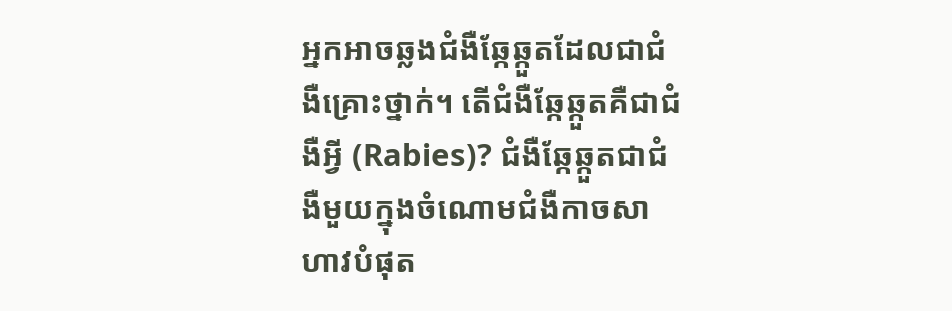អ្នកអាចឆ្លងជំងឺឆ្កែឆ្កួតដែលជាជំងឺគ្រោះថ្នាក់។ តើជំងឺឆ្កែឆ្កួតគឺជាជំងឺអ្វី (Rabies)? ជំងឺឆ្កែឆ្កួតជាជំងឺមួយក្នុងចំណោមជំងឺកាចសាហាវបំផុត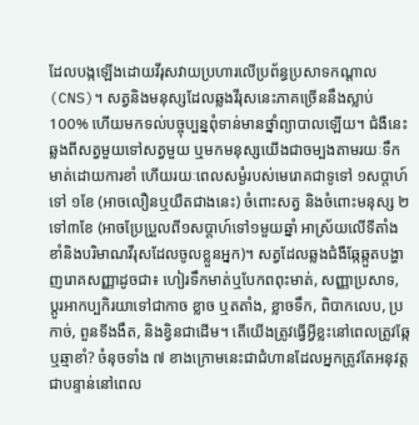ដែលបង្កឡើងដោយវីរុសវាយប្រហារលើប្រព័ន្ធប្រសាទកណ្តាល (CNS)។ សត្វនិងមនុស្សដែលឆ្លងវីរុសនេះភាគច្រើននឹងស្លាប់ 100% ហើយមកទល់បច្ចុប្បន្នពុំទាន់មានថ្នាំព្យាបាលឡើយ។ ជំងឺនេះឆ្លងពីសត្វមួយទៅសត្វមួយ ឬមកមនុស្សយើងជាចម្បងតាមរយៈទឹកមាត់ដោយការខាំ ហើយរយៈពេលសម្ងំរបស់មេរោគជាទូទៅ ១សប្តាហ៍ទៅ ១ខែ (អាចលឿនឬយឺតជាងនេះ) ចំពោះសត្វ និងចំពោះមនុស្ស ២ទៅ៣ខែ (អាចប្រែប្រួលពី១សប្តាហ៍ទៅ១មួយឆ្នាំ អាស្រ័យលើទីតាំងខាំនិងបរិមាណវីរុសដែលចូលខ្លួនអ្នក)។ សត្វដែលឆ្លងជំងឺឆ្កែឆ្កួតបង្ហាញរោគសញ្ញាដូចជា៖ ហៀរទឹកមាត់ឬបែកពពុះមាត់, សញ្ញាប្រសាទ, ប្តូរអាកប្បកិរយាទៅជាកាច ខ្លាច ឬតតាំង, ខ្លាចទឹក, ពិបាកលេប, ប្រកាច់, ពួនទីងងឹត, និងខ្វិនជាដើម។ តើយើងត្រូវធ្វើអ្វីខ្លះនៅពេលត្រូវឆ្កែឬឆ្មាខាំ? ចំនុចទាំង ៧ ខាងក្រោមនេះជាជំហានដែលអ្នកត្រូវតែអនុវត្តជាបន្ទាន់នៅពេល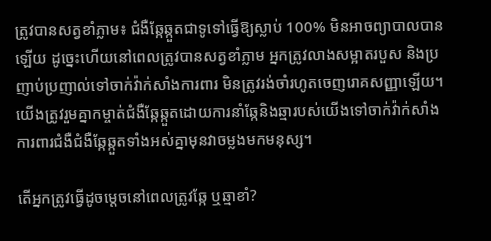ត្រូវបានសត្វខាំភ្លាម៖ ជំងឺឆ្កែឆ្កួតជាទូទៅធ្វើឱ្យស្លាប់ 100% មិនអាចព្យាបាលបានឡើយ ដូច្នេះហើយនៅពេលត្រូវបានសត្វខាំភ្លាម អ្នកត្រូវលាងសម្អាតរបួស និងប្រញាប់ប្រញាល់ទៅចាក់វ៉ាក់សាំងការពារ មិនត្រូវរង់ចាំរហូតចេញរោគសញ្ញាឡើយ។ យើងត្រូវរួមគ្នាកម្ចាត់ជំងឺឆ្កែឆ្កួតដោយការនាំឆ្កែនិងឆ្មារបស់យើងទៅចាក់វ៉ាក់សាំងការពារជំងឺជំងឺឆ្កែឆ្កួតទាំងអស់គ្នាមុនវាចម្លងមកមនុស្ស។

តើអ្នកត្រូវធ្វើដូចម្តេចនៅពេលត្រូវឆ្កែ ឬឆ្មាខាំ?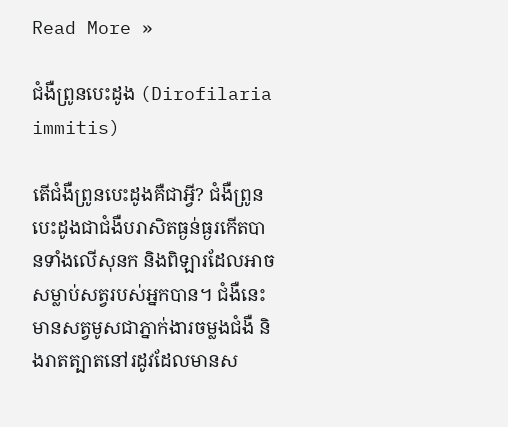Read More »

ជំងឺព្រូនបេះដូង (Dirofilaria immitis)

តើជំងឺព្រូនបេះដូងគឺជាអ្វី? ជំងឺព្រូនបេះដូងជាជំងឺបរាសិតធ្ងន់ធ្ងរកើតបានទាំងលើសុនក និងពិឡារដែលអាចសម្លាប់សត្វរបស់អ្នកបាន។ ជំងឺនេះមានសត្វមូសជាភ្នាក់ងារចម្លងជំងឺ និងរាតត្បាតនៅរដូវដែលមានស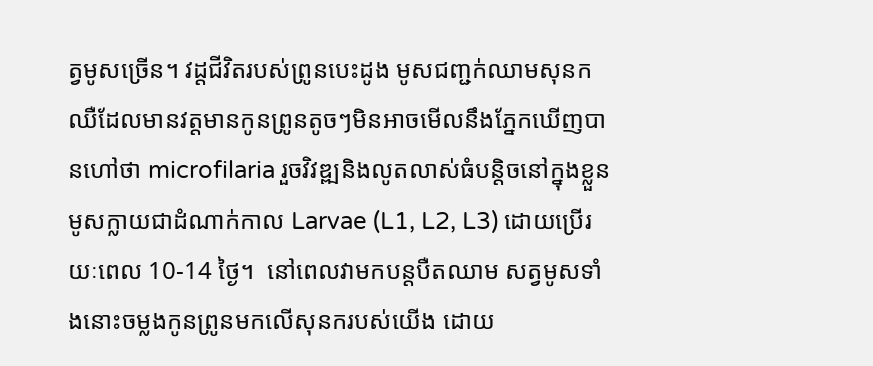ត្វមូសច្រើន។ វដ្តជីវិតរបស់ព្រូនបេះដូង មូសជញ្ជក់ឈាមសុនកឈឺដែលមានវត្តមានកូនព្រូនតូចៗមិនអាចមើលនឹងភ្នែកឃើញបានហៅថា microfilaria រួចវិវឌ្ឍនិងលូតលាស់ធំបន្តិចនៅក្នុងខ្លួនមូសក្លាយជាដំណាក់កាល Larvae (L1, L2, L3) ដោយប្រើរយៈពេល 10-14 ថ្ងៃ។  នៅពេលវាមកបន្តបឺតឈាម សត្វមូសទាំងនោះចម្លងកូនព្រូនមកលើសុនករបស់យើង ដោយ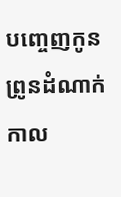បញ្ចេញកូនព្រូនដំណាក់កាល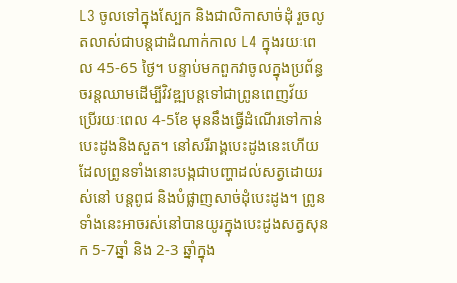L3 ចូលទៅក្នុងស្បែក និងជាលិកាសាច់ដុំ រួចលូតលាស់ជាបន្តជាដំណាក់កាល L4 ក្នុងរយៈពេល 45-65 ថ្ងៃ។ បន្ទាប់មកពួកវាចូលក្នុងប្រព័ន្ធចរន្តឈាមដើម្បីវិវឌ្ឍបន្តទៅជាព្រូនពេញវ័យ ប្រើរយៈពេល 4-5ខែ មុននឹងធ្វើដំណើរទៅកាន់បេះដូងនិងសួត។ នៅសរីរាង្គបេះដូងនេះហើយដែលព្រូនទាំងនោះបង្កជាបញ្ហាដល់សត្វដោយរស់នៅ បន្តពូជ និងបំផ្លាញសាច់ដុំបេះដូង។ ព្រូនទាំងនេះអាចរស់នៅបានយូរក្នុងបេះដូងសត្វសុនក 5-7ឆ្នាំ និង 2-3 ឆ្នាំក្នុង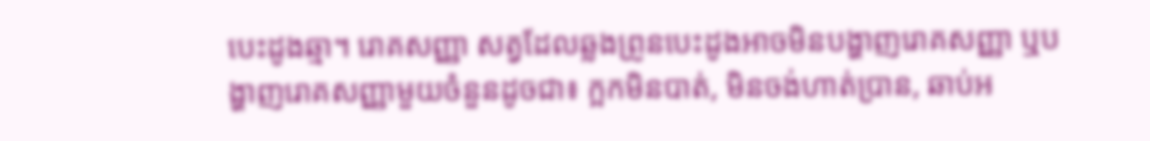បេះដូងឆ្មា។ រោគសញ្ញា សត្វដែលឆ្លងព្រូនបេះដូងអាចមិនបង្ហាញរោគសញ្ញា ឬបង្ហាញរោគសញ្ញាមួយចំនួនដូចជា៖ ក្អកមិនបាត់, មិនចង់ហាត់ប្រាន, ឆាប់អ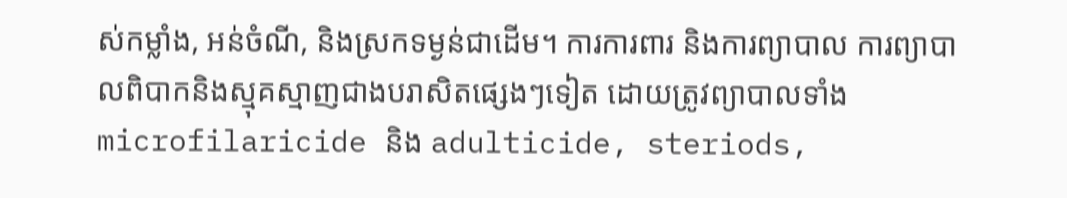ស់កម្លាំង, អន់ចំណី, និងស្រកទម្ងន់ជាដើម។ ការការពារ និងការព្យាបាល ការព្យាបាលពិបាកនិងស្មុគស្មាញជាងបរាសិតផ្សេងៗទៀត ដោយត្រូវព្យាបាលទាំង microfilaricide និង adulticide, steriods,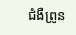ជំងឺព្រូន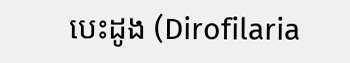បេះដូង (Dirofilaria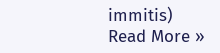immitis) Read More »